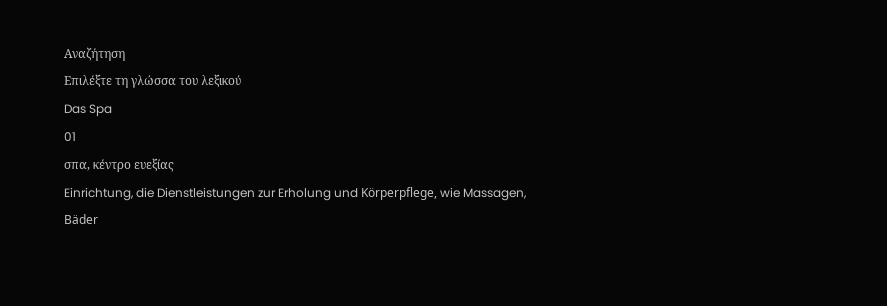Αναζήτηση
Επιλέξτε τη γλώσσα του λεξικού
Das Spa
01
σπα, κέντρο ευεξίας
Einrichtung, die Dienstleistungen zur Erholung und Körperpflege, wie Massagen, Bäder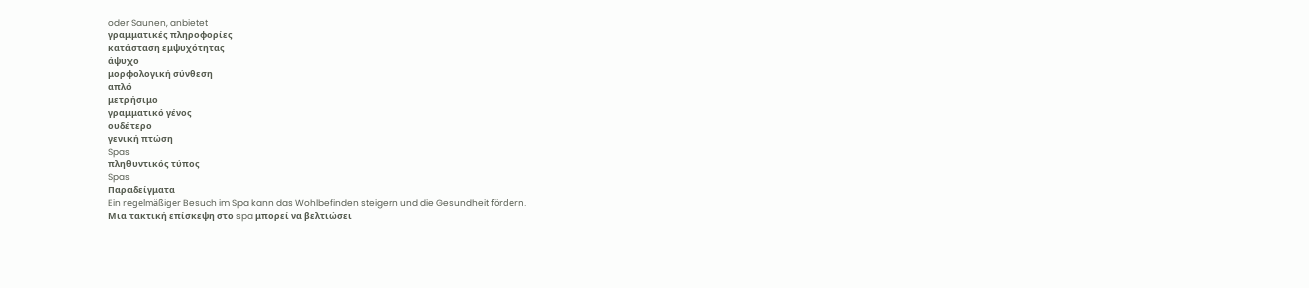oder Saunen, anbietet
γραμματικές πληροφορίες
κατάσταση εμψυχότητας
άψυχο
μορφολογική σύνθεση
απλό
μετρήσιμο
γραμματικό γένος
ουδέτερο
γενική πτώση
Spas
πληθυντικός τύπος
Spas
Παραδείγματα
Ein regelmäßiger Besuch im Spa kann das Wohlbefinden steigern und die Gesundheit fördern.
Μια τακτική επίσκεψη στο spa μπορεί να βελτιώσει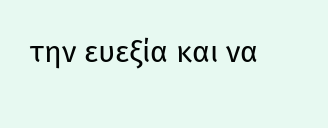την ευεξία και να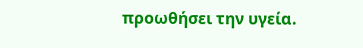προωθήσει την υγεία.